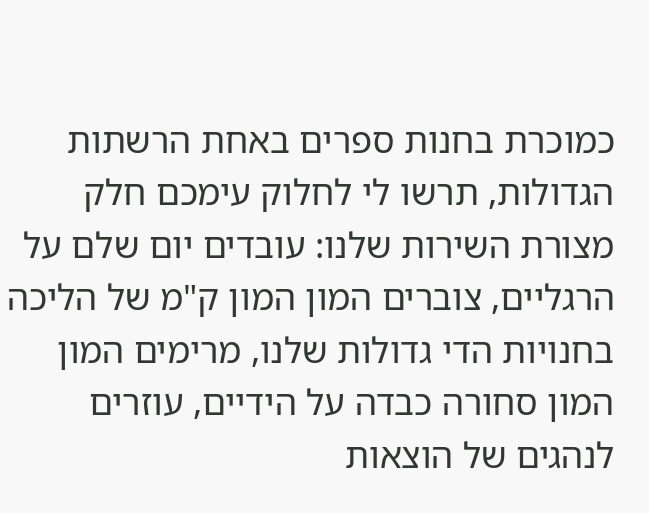כמוכרת בחנות ספרים באחת הרשתות הגדולות, תרשו לי לחלוק עימכם חלק מצורת השירות שלנו: עובדים יום שלם על הרגליים, צוברים המון המון ק"מ של הליכה בחנויות הדי גדולות שלנו, מרימים המון המון סחורה כבדה על הידיים, עוזרים לנהגים של הוצאות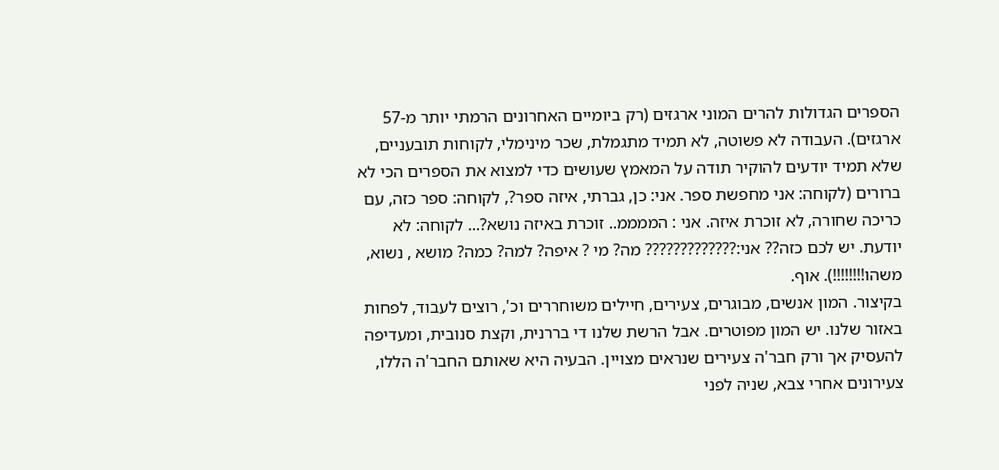הספרים הגדולות להרים המוני ארגזים (רק ביומיים האחרונים הרמתי יותר מ-57 ארגזים). העבודה לא פשוטה, לא תמיד מתגמלת, שכר מינימלי, לקוחות תובעניים, שלא תמיד יודעים להוקיר תודה על המאמץ שעושים כדי למצוא את הספרים הכי לא ברורים (לקוחה: אני מחפשת ספר. אני: כן, גברתי, איזה ספר?, לקוחה: ספר כזה, עם כריכה שחורה, לא זוכרת איזה. אני : הממממ.. זוכרת באיזה נושא?... לקוחה: לא יודעת. יש לכם כזה?? אני:????????????? מה? מי ? איפה? למה? כמה? מושא , נשוא, משהו!!!!!!!!). אוף.
בקיצור. המון אנשים, מבוגרים, צעירים, חיילים משוחררים וכ', רוצים לעבוד, לפחות באזור שלנו. יש המון מפוטרים. אבל הרשת שלנו די בררנית, וקצת סנובית, ומעדיפה להעסיק אך ורק חבר'ה צעירים שנראים מצויין. הבעיה היא שאותם החבר'ה הללו, צעירונים אחרי צבא, שניה לפני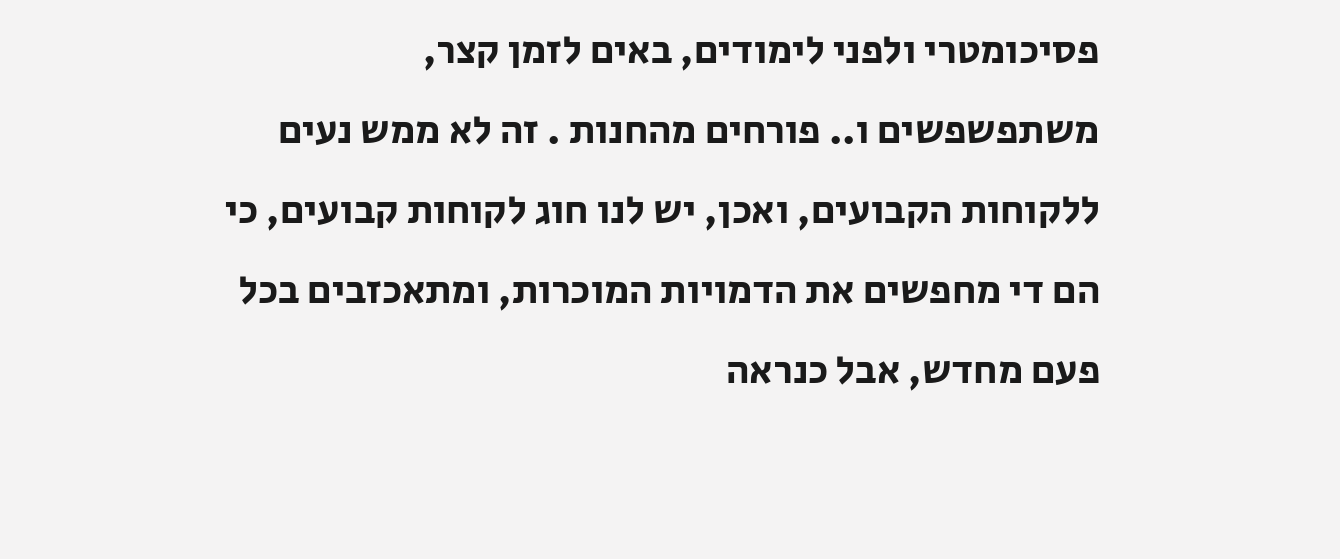פסיכומטרי ולפני לימודים, באים לזמן קצר, משתפשפשים ו.. פורחים מהחנות . זה לא ממש נעים ללקוחות הקבועים, ואכן, יש לנו חוג לקוחות קבועים, כי הם די מחפשים את הדמויות המוכרות, ומתאכזבים בכל פעם מחדש, אבל כנראה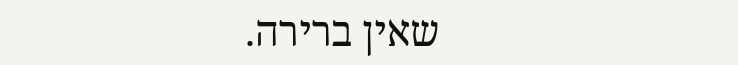שאין ברירה.